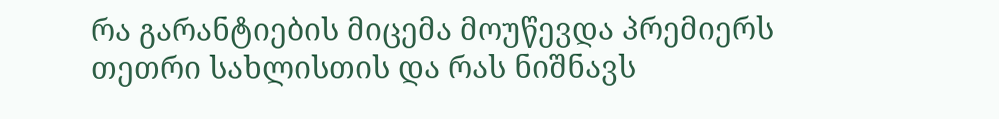რა გარანტიების მიცემა მოუწევდა პრემიერს თეთრი სახლისთის და რას ნიშნავს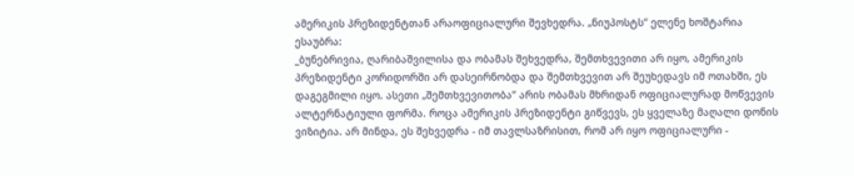ამერიკის პრეზიდენტთან არაოფიციალური შევხედრა. „ნიუპოსტს“ ელენე ხოშტარია ესაუბრა:
_ბუნებრივია, ღარიბაშვილისა და ობამას შეხვედრა, შემთხვევითი არ იყო, ამერიკის პრეზიდენტი კორიდორში არ დასეირნობდა და შემთხვევით არ შეუხედავს იმ ოთახში, ეს დაგეგმილი იყო. ასეთი „შემთხვევითობა“ არის ობამას მხრიდან ოფიციალურად მოწვევის ალტერნატიული ფორმა. როცა ამერიკის პრეზიდენტი გიწვევს, ეს ყველაზე მაღალი დონის ვიზიტია. არ მინდა, ეს შეხვედრა - იმ თავლსაზრისით, რომ არ იყო ოფიციალური -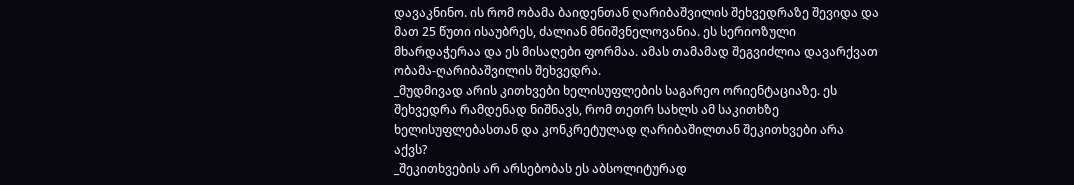დავაკნინო. ის რომ ობამა ბაიდენთან ღარიბაშვილის შეხვედრაზე შევიდა და მათ 25 წუთი ისაუბრეს, ძალიან მნიშვნელოვანია. ეს სერიოზული მხარდაჭერაა და ეს მისაღები ფორმაა. ამას თამამად შეგვიძლია დავარქვათ ობამა-ღარიბაშვილის შეხვედრა.
_მუდმივად არის კითხვები ხელისუფლების საგარეო ორიენტაციაზე. ეს შეხვედრა რამდენად ნიშნავს, რომ თეთრ სახლს ამ საკითხზე ხელისუფლებასთან და კონკრეტულად ღარიბაშილთან შეკითხვები არა აქვს?
_შეკითხვების არ არსებობას ეს აბსოლიტურად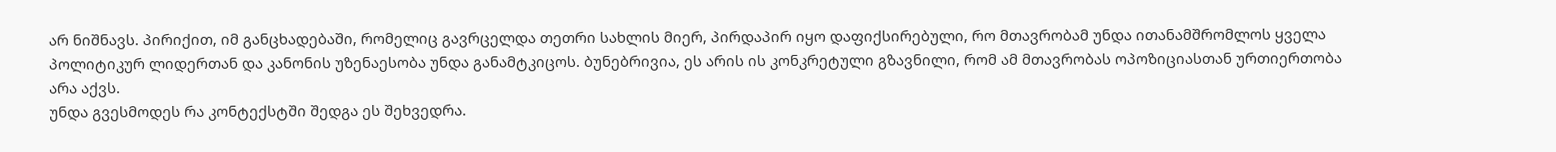არ ნიშნავს. პირიქით, იმ განცხადებაში, რომელიც გავრცელდა თეთრი სახლის მიერ, პირდაპირ იყო დაფიქსირებული, რო მთავრობამ უნდა ითანამშრომლოს ყველა პოლიტიკურ ლიდერთან და კანონის უზენაესობა უნდა განამტკიცოს. ბუნებრივია, ეს არის ის კონკრეტული გზავნილი, რომ ამ მთავრობას ოპოზიციასთან ურთიერთობა არა აქვს.
უნდა გვესმოდეს რა კონტექსტში შედგა ეს შეხვედრა.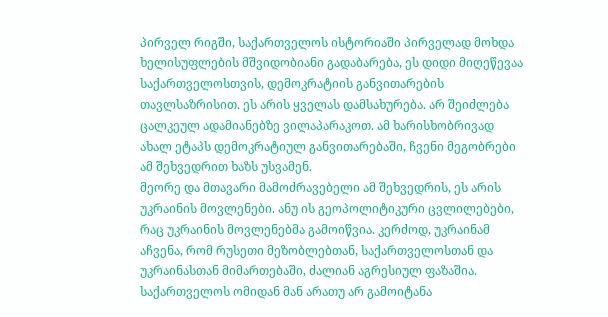პირველ რიგში, საქართველოს ისტორიაში პირველად მოხდა ხელისუფლების მშვიდობიანი გადაბარება, ეს დიდი მიღეწევაა საქართველოსთვის, დემოკრატიის განვითარების თავლსაზრისით. ეს არის ყველას დამსახურება. არ შეიძლება ცალკეულ ადამიანებზე ვილაპარაკოთ. ამ ხარისხობრივად ახალ ეტაპს დემოკრატიულ განვითარებაში, ჩვენი მეგობრები ამ შეხვედრით ხაზს უსვამენ.
მეორე და მთავარი მამოძრავებელი ამ შეხვედრის, ეს არის უკრაინის მოვლენები. ანუ ის გეოპოლიტიკური ცვლილებები, რაც უკრაინის მოვლენებმა გამოიწვია. კერძოდ, უკრაინამ აჩვენა, რომ რუსეთი მეზობლებთან, საქართველოსთან და უკრაინასთან მიმართებაში, ძალიან აგრესიულ ფაზაშია. საქართველოს ომიდან მან არათუ არ გამოიტანა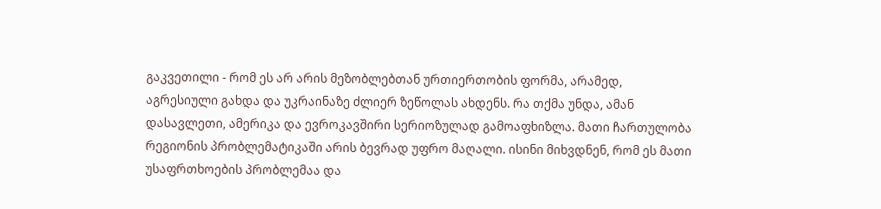გაკვეთილი - რომ ეს არ არის მეზობლებთან ურთიერთობის ფორმა, არამედ, აგრესიული გახდა და უკრაინაზე ძლიერ ზეწოლას ახდენს. რა თქმა უნდა, ამან დასავლეთი, ამერიკა და ევროკავშირი სერიოზულად გამოაფხიზლა. მათი ჩართულობა რეგიონის პრობლემატიკაში არის ბევრად უფრო მაღალი. ისინი მიხვდნენ, რომ ეს მათი უსაფრთხოების პრობლემაა და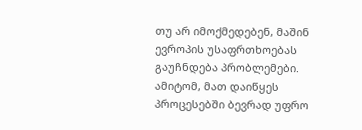თუ არ იმოქმედებენ, მაშინ ევროპის უსაფრთხოებას გაუჩნდება პრობლემები. ამიტომ, მათ დაიწყეს პროცესებში ბევრად უფრო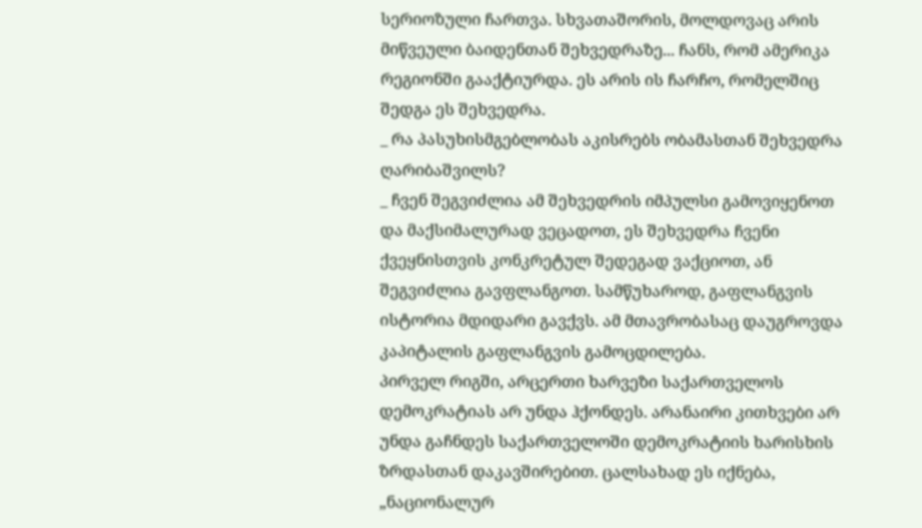სერიოზული ჩართვა. სხვათაშორის, მოლდოვაც არის მიწვეული ბაიდენთან შეხვედრაზე... ჩანს, რომ ამერიკა რეგიონში გააქტიურდა. ეს არის ის ჩარჩო, რომელშიც შედგა ეს შეხვედრა.
_ რა პასუხისმგებლობას აკისრებს ობამასთან შეხვედრა ღარიბაშვილს?
_ ჩვენ შეგვიძლია ამ შეხვედრის იმპულსი გამოვიყენოთ და მაქსიმალურად ვეცადოთ, ეს შეხვედრა ჩვენი ქვეყნისთვის კონკრეტულ შედეგად ვაქციოთ, ან შეგვიძლია გავფლანგოთ. სამწუხაროდ, გაფლანგვის ისტორია მდიდარი გავქვს. ამ მთავრობასაც დაუგროვდა კაპიტალის გაფლანგვის გამოცდილება.
პირველ რიგში, არცერთი ხარვეზი საქართველოს დემოკრატიას არ უნდა ჰქონდეს. არანაირი კითხვები არ უნდა გაჩნდეს საქართველოში დემოკრატიის ხარისხის ზრდასთან დაკავშირებით. ცალსახად ეს იქნება, „ნაციონალურ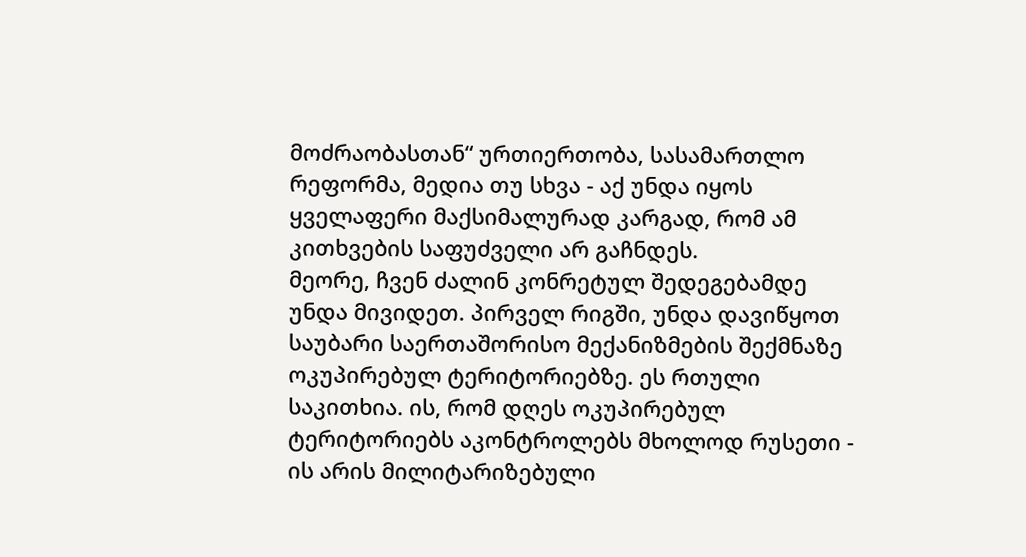მოძრაობასთან“ ურთიერთობა, სასამართლო რეფორმა, მედია თუ სხვა - აქ უნდა იყოს ყველაფერი მაქსიმალურად კარგად, რომ ამ კითხვების საფუძველი არ გაჩნდეს.
მეორე, ჩვენ ძალინ კონრეტულ შედეგებამდე უნდა მივიდეთ. პირველ რიგში, უნდა დავიწყოთ საუბარი საერთაშორისო მექანიზმების შექმნაზე ოკუპირებულ ტერიტორიებზე. ეს რთული საკითხია. ის, რომ დღეს ოკუპირებულ ტერიტორიებს აკონტროლებს მხოლოდ რუსეთი - ის არის მილიტარიზებული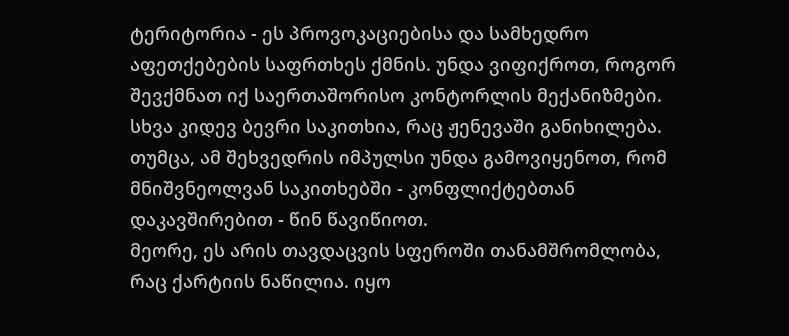ტერიტორია - ეს პროვოკაციებისა და სამხედრო აფეთქებების საფრთხეს ქმნის. უნდა ვიფიქროთ, როგორ შევქმნათ იქ საერთაშორისო კონტორლის მექანიზმები. სხვა კიდევ ბევრი საკითხია, რაც ჟენევაში განიხილება. თუმცა, ამ შეხვედრის იმპულსი უნდა გამოვიყენოთ, რომ მნიშვნეოლვან საკითხებში - კონფლიქტებთან დაკავშირებით - წინ წავიწიოთ.
მეორე, ეს არის თავდაცვის სფეროში თანამშრომლობა, რაც ქარტიის ნაწილია. იყო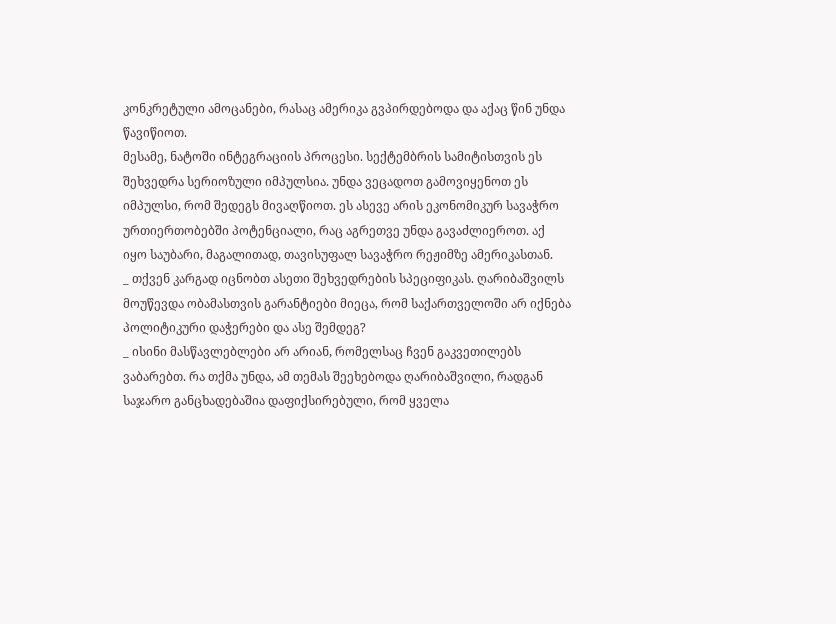კონკრეტული ამოცანები, რასაც ამერიკა გვპირდებოდა და აქაც წინ უნდა წავიწიოთ.
მესამე, ნატოში ინტეგრაციის პროცესი. სექტემბრის სამიტისთვის ეს შეხვედრა სერიოზული იმპულსია. უნდა ვეცადოთ გამოვიყენოთ ეს იმპულსი, რომ შედეგს მივაღწიოთ. ეს ასევე არის ეკონომიკურ სავაჭრო ურთიერთობებში პოტენციალი, რაც აგრეთვე უნდა გავაძლიეროთ. აქ იყო საუბარი, მაგალითად, თავისუფალ სავაჭრო რეჟიმზე ამერიკასთან.
_ თქვენ კარგად იცნობთ ასეთი შეხვედრების სპეციფიკას. ღარიბაშვილს მოუწევდა ობამასთვის გარანტიები მიეცა, რომ საქართველოში არ იქნება პოლიტიკური დაჭერები და ასე შემდეგ?
_ ისინი მასწავლებლები არ არიან, რომელსაც ჩვენ გაკვეთილებს ვაბარებთ. რა თქმა უნდა, ამ თემას შეეხებოდა ღარიბაშვილი, რადგან საჯარო განცხადებაშია დაფიქსირებული, რომ ყველა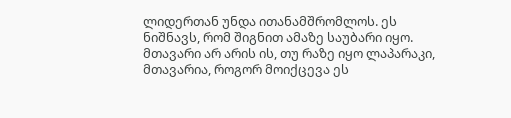ლიდერთან უნდა ითანამშრომლოს. ეს ნიშნავს, რომ შიგნით ამაზე საუბარი იყო. მთავარი არ არის ის, თუ რაზე იყო ლაპარაკი, მთავარია, როგორ მოიქცევა ეს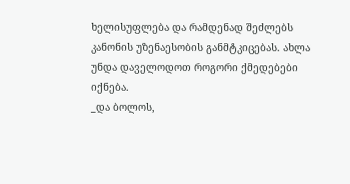ხელისუფლება და რამდენად შეძლებს კანონის უზენაესობის განმტკიცებას. ახლა უნდა დაველოდოთ როგორი ქმედებები იქნება.
_და ბოლოს,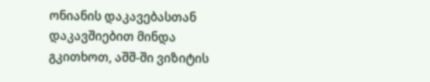ონიანის დაკავებასთან დაკავშიებით მინდა გკითხოთ, აშშ-ში ვიზიტის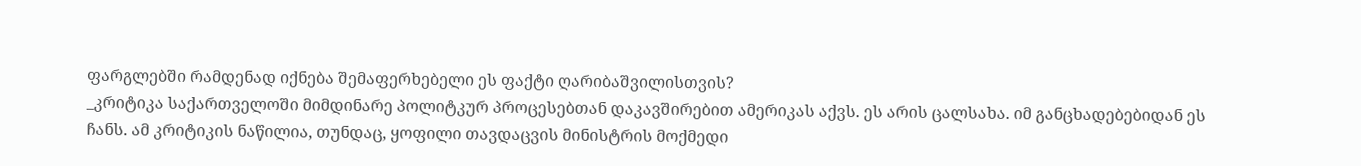ფარგლებში რამდენად იქნება შემაფერხებელი ეს ფაქტი ღარიბაშვილისთვის?
_კრიტიკა საქართველოში მიმდინარე პოლიტკურ პროცესებთან დაკავშირებით ამერიკას აქვს. ეს არის ცალსახა. იმ განცხადებებიდან ეს ჩანს. ამ კრიტიკის ნაწილია, თუნდაც, ყოფილი თავდაცვის მინისტრის მოქმედი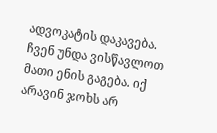ადვოკატის დაკავება. ჩვენ უნდა ვისწავლოთ მათი ენის გაგება. იქ არავინ ჯოხს არ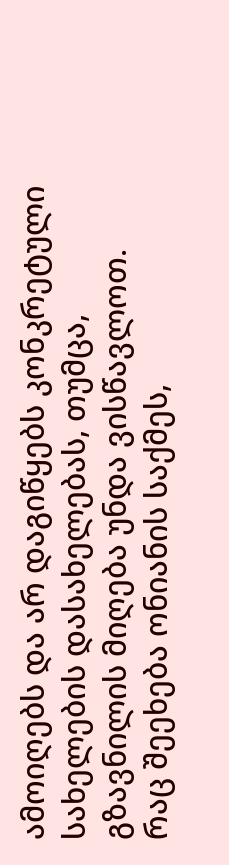ამოიღებს და არ დაგიწყებს კონკრეტული სახელების დასახელებას, თუმცა, გზავნილის მიღება უნდა ვისწავლოთ.
რაც შეეხება ონიანის საქმეს,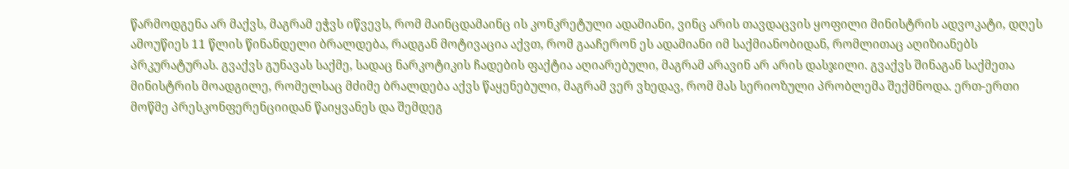წარმოდგენა არ მაქვს, მაგრამ ეჭვს იწვევს, რომ მაინცდამაინც ის კონკრეტული ადამიანი, ვინც არის თავდაცვის ყოფილი მინისტრის ადვოკატი, დღეს ამოუწიეს 11 წლის წინანდელი ბრალდება, რადგან მოტივაცია აქვთ, რომ გააჩერონ ეს ადამიანი იმ საქმიანობიდან, რომლითაც აღიზიანებს პრკურატურას. გვაქვს გუნავას საქმე, სადაც ნარკოტიკის ჩადების ფაქტია აღიარებული, მაგრამ არავინ არ არის დასჯილი. გვაქვს შინაგან საქმეთა მინისტრის მოადგილე, რომელსაც მძიმე ბრალდება აქვს წაყენებული, მაგრამ ვერ ვხედავ, რომ მას სერიოზული პრობლემა შექმნოდა. ერთ-ერთი მოწმე პრესკონფერენციიდან წაიყვანეს და შემდეგ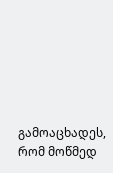გამოაცხადეს, რომ მოწმედ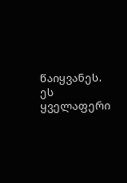წაიყვანეს. ეს ყველაფერი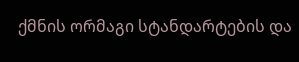ქმნის ორმაგი სტანდარტების და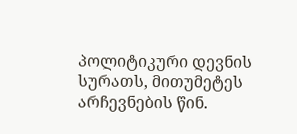პოლიტიკური დევნის სურათს, მითუმეტეს არჩევნების წინ.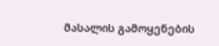მასალის გამოყენების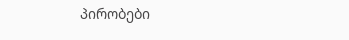პირობები